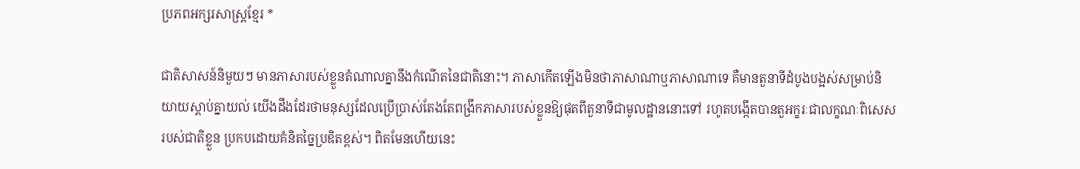ប្រភពអក្សរសាស្ត្រខ្មែរ *

ជាតិសាសន៍និមួយៗ មានភាសារបស់ខ្លួនតំណាលគ្នានឹងកំណើតនៃជាតិនោះ។ ភាសាកើតឡើងមិនថាភាសាណាឬភាសាណាទេ គឺមានតួនាទីដំបូងបង្អស់សម្រាប់និយាយស្តាប់គ្នាយល់ យើងដឹងដែរថាមនុស្សដែលប្រើប្រាស់តែងតែពង្រីកភាសារបស់ខ្លួនឱ្យផុតពីតួនាទីជាមូលដ្ឋាននោះទៅ រហូតបង្កើតបានតួអក្ខរៈជាលក្ខណៈពិសេសរបស់ជាតិខ្លួន ប្រកបដោយគំនិតច្នៃប្រឌិតខ្ពស់។ ពិតមែនហើយនេះ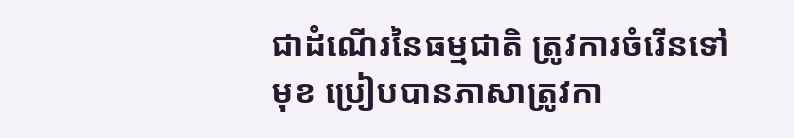ជាដំណើរនៃធម្មជាតិ ត្រូវការចំរើនទៅមុខ ប្រៀបបានភាសាត្រូវកា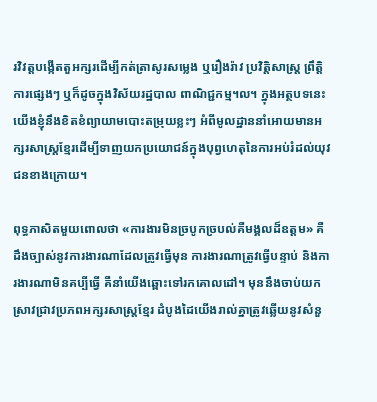រវិវត្តបង្កើតតួអក្សរដើម្បីកត់ត្រាសូរសម្លេង ឬរឿងរ៉ាវ ប្រវិត្តិសាស្ត្រ ព្រឹត្តិការផ្សេងៗ ឬក៏ដូចក្នុងវិស័យរដ្ឋបាល ពាណិជ្ជកម្ម។ល។ ក្នុងអត្ថបទនេះ យើងខ្ញុំនឹងខិតខំព្យាយាមបោះតម្រុយខ្លះៗ អំពីមូលដ្ឋាននាំអោយមានអក្សរសាស្ត្រខ្មែរដើម្បីទាញយកប្រយោជន៍ក្នុងបុព្វហេតុនៃការអប់រំដល់យុវជនខាងក្រោយ។

ពុទ្ធភាសិតមួយពោលថា «ការងារមិនច្របូកច្របល់គឺមង្គលដ៏ឧត្តម» គឺដឹងច្បាស់នូវការងារណាដែលត្រូវធ្វើមុន ការងារណាត្រូវធ្វើបន្ទាប់ និងការងារណាមិនគប្បីធ្វើ គឺនាំយើងឆ្ពោះទៅរកគោលដៅ។ មុននឹងចាប់យកស្រាវជ្រាវប្រភពអក្សរសាស្ត្រខ្មែរ ដំបូងដៃយើងរាល់គ្នាត្រូវឆ្លើយនូវសំនួ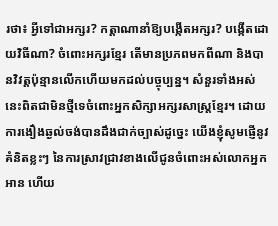រថា៖ អ្វីទៅជាអក្សរ? កត្តាណានាំឱ្យបង្កើតអក្សរ? បង្កើតដោយវិធីណា? ចំពោះអក្សរខ្មែរ តើមានប្រភពមកពីណា និងបានវិវត្តប៉ុន្មានលើកហើយមកដល់បច្ចុប្បន្ន។ សំនួរទាំងអស់នេះពិតជាមិនថ្មីទេចំពោះអ្នកសិក្សាអក្សរសាស្ត្រខ្មែរ។ ដោយការងឿងឆ្ងល់ចង់បានដឹងជាក់ច្បាស់ដូច្នេះ យើងខ្ញុំសូមផ្ញើនូវគំនិតខ្លះៗ នៃការស្រាវជ្រាវខាងលើជូនចំពោះអស់លោកអ្នកអាន ហើយ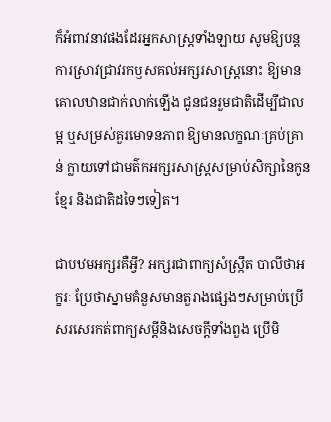ក៏អំពាវនាវផងដែរអ្នកសាស្ត្រទាំងឡាយ សូមឱ្យបន្តការស្រាវជ្រាវរកឫសគល់អក្សរសាស្ត្រនោះ ឱ្យមានគោលឋានជាក់លាក់ឡើង ជូនជនរួមជាតិដើម្បីជាលម្អ ឬសម្រស់គួរមោទនភាព ឱ្យមានលក្ខណៈគ្រប់គ្រាន់ ក្លាយទៅជាមត៌កអក្សរសាស្ត្រសម្រាប់សិក្សានៃកូនខ្មែរ និងជាតិដទៃៗទៀត។

ជាបឋមអក្សរគឺអ្វី? អក្សរជាពាក្យសំស្ក្រឹត បាលីថាអក្ខរៈ ប្រែថាស្នាមគំនួសមានតួរាងផ្សេងៗសម្រាប់ប្រើសរសេរកត់ពាក្យសម្តីនិងសេចក្តីទាំងពួង ប្រើមិ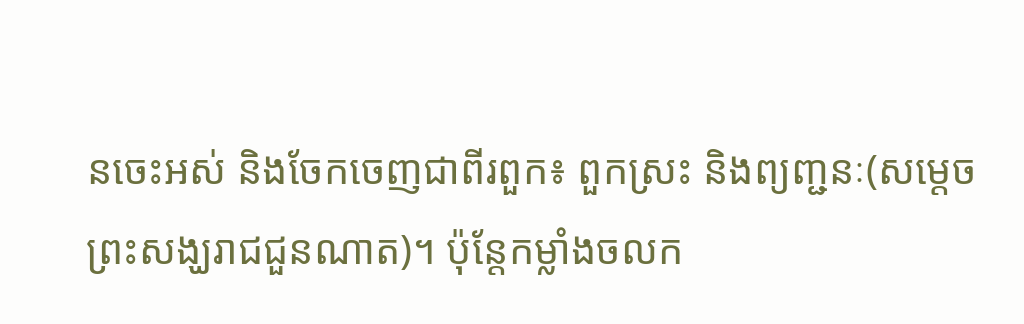នចេះអស់ និងចែកចេញជាពីរពួក៖ ពួកស្រះ និងព្យញ្ជនៈ(សម្តេចព្រះសង្ឃរាជជួនណាត)។ ប៉ុន្តែកម្លាំងចលក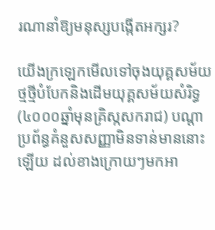រណានាំឱ្យមនុស្សបង្កើតអក្សរ?

យើងក្រឡេកមើលទៅចុងយុគ្គសម័យថ្មថ្មីបំបែកនិងដើមយុគ្គសម័យសំរិទ្ធ(៤០០០ឆ្នាំមុនគ្រិស្កសករាជ) បណ្តាប្រព័ន្ធគំនួសសញ្ញាមិនទាន់មាននោះឡើយ ដល់ខាងក្រោយៗមកអា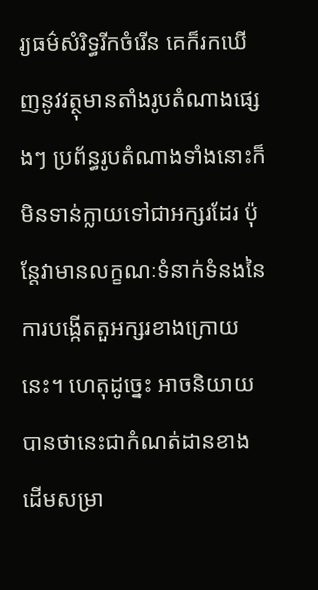រ្យធម៌សំរិទ្ធរីកចំរើន គេក៏រកឃើញនូវវត្ថុមានតាំងរូបតំណាងផ្សេងៗ ប្រព័ន្ធរូបតំណាងទាំងនោះក៏មិនទាន់ក្លាយទៅជាអក្សរដែរ ប៉ុន្តែវាមានលក្ខណៈទំនាក់ទំនងនៃការបង្កើតតួអក្សរខាងក្រោយនេះ។ ហេតុដូច្នេះ អាចនិយាយបានថានេះជាកំណត់ដានខាងដើមសម្រា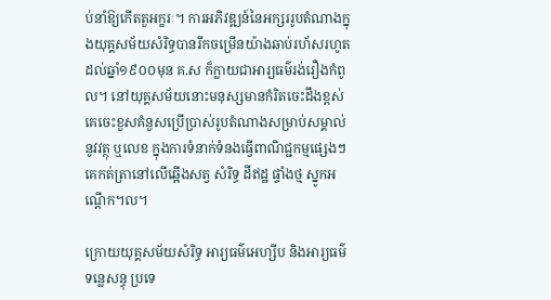ប់នាំឱ្យកើតតួអក្ខរៈ។ ការអភិវឌ្ឍន៍នៃអក្សររូបតំណាងក្នុងយុគ្គសម័យសំរិទ្ធបានរីកចម្រើនយ៉ាងឆាប់រហ័សរហូតដល់ឆ្នាំ១៩០០មុន គ.ស ក៏ក្លាយជាអារ្យធម៌រង់រឿងកំពូល។ នៅយុគ្គសម័យនោះមនុស្សមានកំរិតចេះដឹងខ្ពស់ គេចេះខួសគំនួសប្រើប្រាស់រូបតំណាងសម្រាប់សម្គាល់នូវវត្ថុ ឬលេខ ក្នុងការទំនាក់ទំនងធ្វើពាណិជ្ជកម្មផ្សេងៗ គេកត់ត្រានៅលើឆ្អើងសត្វ សំរិទ្ធ ដីឥដ្ឋ ផ្ទាំងថ្ម ស្នូកអណ្តើក។ល។

ក្រោយយុគ្គសម័យសំរិទ្ធ អារ្យធម៌អេហ្សីប និងអារ្យធម៌ទន្លេសន្ធុ ប្រទេ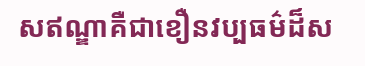សឥណ្ឌាគឺជាខឿនវប្បធម៌ដ៏ស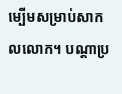ម្បើមសម្រាប់សាកលលោក។ បណ្តាប្រ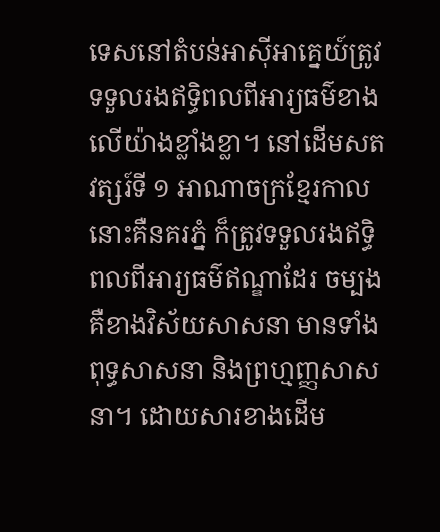ទេសនៅតំបន់អាស៊ីអាគ្នេយ៍ត្រូវទទួលរងឥទ្ធិពលពីអារ្យធម៌ខាងលើយ៉ាងខ្លាំងខ្លា។ នៅដើមសតវត្សរ៍ទី ១ អាណាចក្រខ្មែរកាលនោះគឺនគរភ្នំ ក៏ត្រូវទទួលរងឥទ្ធិពលពីអារ្យធម៌ឥណ្ឌាដែរ ចម្បងគឺខាងវិស័យសាសនា មានទាំងពុទ្ធសាសនា និងព្រហ្មញ្ញសាសនា។ ដោយសារខាងដើម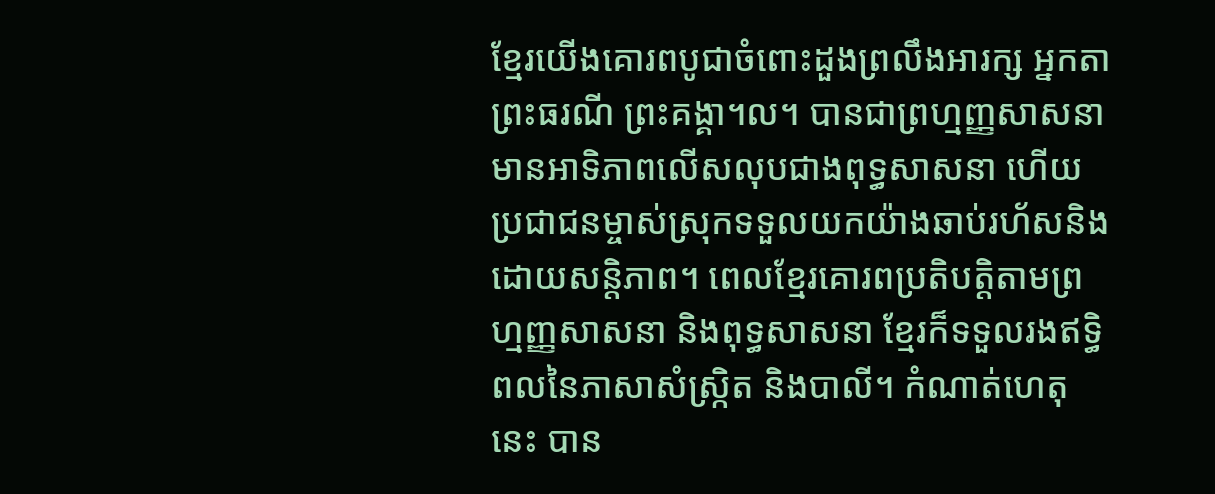ខ្មែរយើងគោរពបូជាចំពោះដួងព្រលឹងអារក្ស អ្នកតា  ព្រះធរណី ព្រះគង្គា។ល។ បានជាព្រហ្មញ្ញសាសនាមានអាទិភាពលើសលុបជាងពុទ្ធសាសនា ហើយប្រជាជនម្ចាស់ស្រុកទទួលយកយ៉ាងឆាប់រហ័សនិងដោយសន្តិភាព។ ពេលខ្មែរគោរពប្រតិបត្តិតាមព្រហ្មញ្ញសាសនា និងពុទ្ធសាសនា ខ្មែរក៏ទទួលរងឥទ្ធិពលនៃភាសាសំស្ក្រិត និងបាលី។ កំណាត់ហេតុនេះ បាន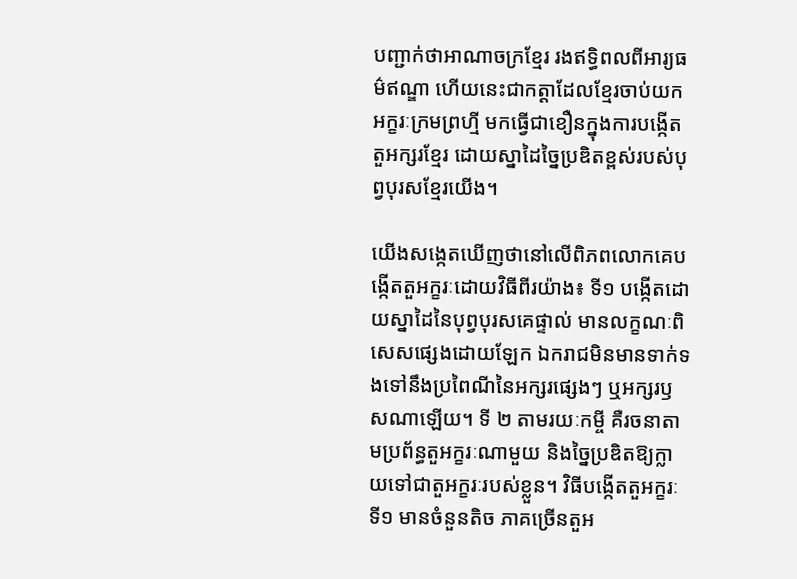បញ្ជាក់ថាអាណាចក្រខ្មែរ រងឥទ្ធិពលពីអារ្យធម៌ឥណ្ឌា ហើយនេះជាកត្តាដែលខ្មែរចាប់យកអក្ខរៈក្រមព្រហ្មី មកធ្វើជាខឿនក្នុងការបង្កើតតួអក្សរខ្មែរ ដោយស្នាដៃច្នៃប្រឌិតខ្ពស់របស់បុព្វបុរសខ្មែរយើង។

យើងសង្កេតឃើញថានៅលើពិភពលោកគេបង្កើតតួអក្ខរៈដោយវិធីពីរយ៉ាង៖ ទី១ បង្កើតដោយស្នាដៃនៃបុព្វបុរសគេផ្ទាល់ មានលក្ខណៈពិសេសផ្សេងដោយឡែក ឯករាជមិនមានទាក់ទងទៅនឹងប្រពៃណីនៃអក្សរផ្សេងៗ ឬអក្សរឫសណាឡើយ។ ទី ២ តាមរយៈកម្ចី គឺរចនាតាមប្រព័ន្ធតួអក្ខរៈណាមួយ និងច្នៃប្រឌិតឱ្យក្លាយទៅជាតួអក្ខរៈរបស់ខ្លួន។ វិធីបង្កើតតួអក្ខរៈទី១ មានចំនួនតិច ភាគច្រើនតួអ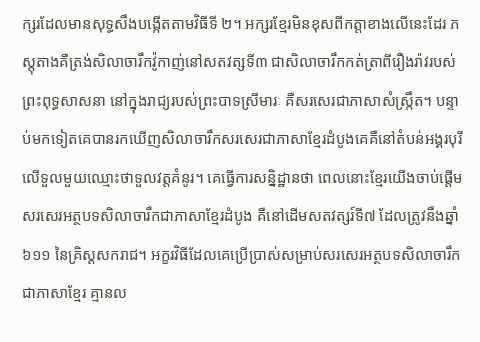ក្សរដែលមានសុទ្ធសឹងបង្កើតតាមវិធីទី ២។ អក្សរខ្មែរមិនខុសពីកត្តាខាងលើនេះដែរ ភស្តុតាងគឺត្រង់សិលាចារឹកវ៉ូកាញ់នៅសតវត្សទី៣ ជាសិលាចារឹកកត់ត្រាពីរឿងរ៉ាវរបស់ព្រះពុទ្ធសាសនា នៅក្នុងរាជ្យរបស់ព្រះបាទស្រីមារៈ គឺសរសេរជាភាសាសំស្ក្រឹត។ បន្ទាប់មកទៀតគេបានរកឃើញសិលាចារឹកសរសេរជាភាសាខ្មែរដំបូងគេគឺនៅតំបន់អង្គរបុរី លើទួលមួយឈ្មោះថាទួលវត្តគំនូរ។ គេធ្វើការសន្និដ្ឋានថា ពេលនោះខ្មែរយើងចាប់ផ្ដើមសរសេរអត្ថបទសិលាចារឹកជាភាសាខ្មែរដំបូង គឺនៅដើមសតវត្សរ៍ទី៧ ដែលត្រូវនឹងឆ្នាំ៦១១ នៃគ្រិស្ដសករាជ។ អក្ខរវិធីដែលគេប្រើប្រាស់សម្រាប់សរសេរអត្ថបទសិលាចារឹកជាភាសាខ្មែរ គ្មានល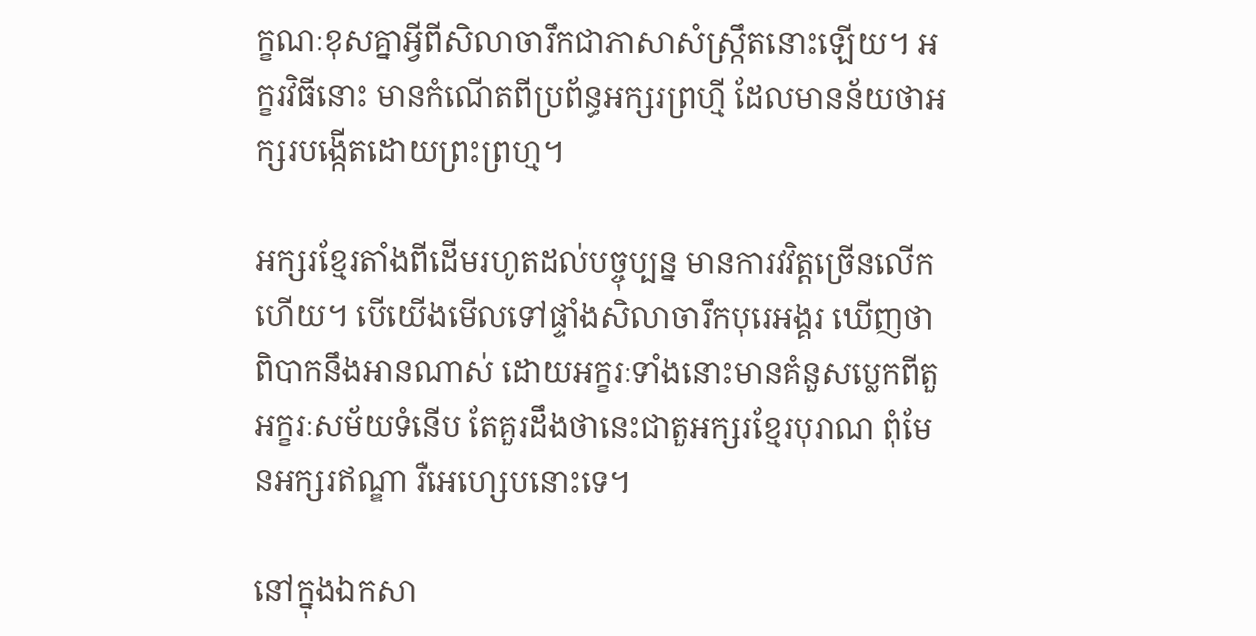ក្ខណៈខុសគ្នាអ្វីពីសិលាចារឹកជាភាសាសំស្រ្កឹតនោះឡើយ។ អក្ខរវិធីនោះ មានកំណើតពីប្រព័ន្ធអក្សរព្រហ្មី ដែលមានន័យថាអក្សរបង្កើតដោយព្រះព្រហ្ម។

អក្សរខ្មែរតាំងពីដើមរហូតដល់បច្ចុប្បន្ន មានការវវិត្តច្រើនលើកហើយ។ បើយើងមើលទៅផ្ទាំងសិលាចារឹកបុរេអង្គរ ឃើញថាពិបាកនឹងអានណាស់ ដោយអក្ខរៈទាំងនោះមានគំនួសប្លេកពីតួអក្ខរៈសម័យទំនើប តែគួរដឹងថានេះជាតួអក្សរខ្មែរបុរាណ ពុំមែនអក្សរឥណ្ឌា រឺអេហ្សេបនោះទេ។

នៅក្នុងឯកសា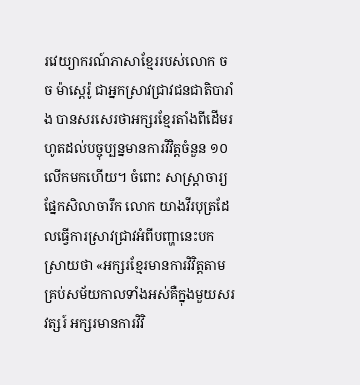រវេយ្យាករណ៍ភាសាខ្មែររបស់លោក ចច ម៉ាស្ពេរ៉ូ ជាអ្នកស្រាវជ្រាវជនជាតិបារាំង បានសរសេរថាអក្សរខ្មែរតាំងពីដើមរហូតដល់បច្ចុប្បន្នមានការវិវិត្តចំនួន ១០លើកមកហើយ។ ចំពោះ សាស្ត្រាចារ្យផ្នែកសិលាចារឹក លោក យាងវីរបុត្រដែលធ្វើការស្រាវជ្រាវអំពីបញ្ហានេះបកស្រាយថា «អក្សរខ្មែរមានការវិវិត្តតាមគ្រប់សម័យកាលទាំងអស់គឺក្នុងមួយសរវត្សរ៍ អក្សរមានការវិវិ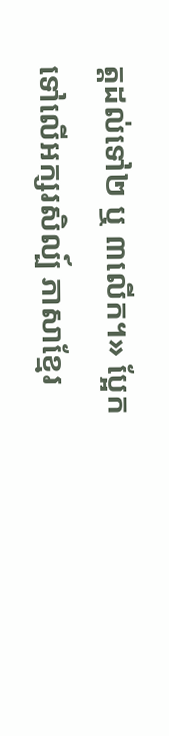ត្តដល់ទៅ២ ឬ ៣លើក។» ប្អែកទៅលើអក្សរសិល្ប៍ ភាសាខ្មែរ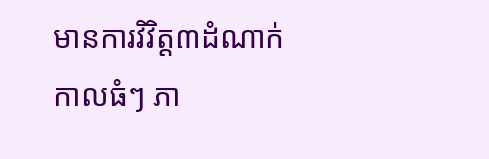មានការវិវិត្ត៣ដំណាក់កាលធំៗ ភា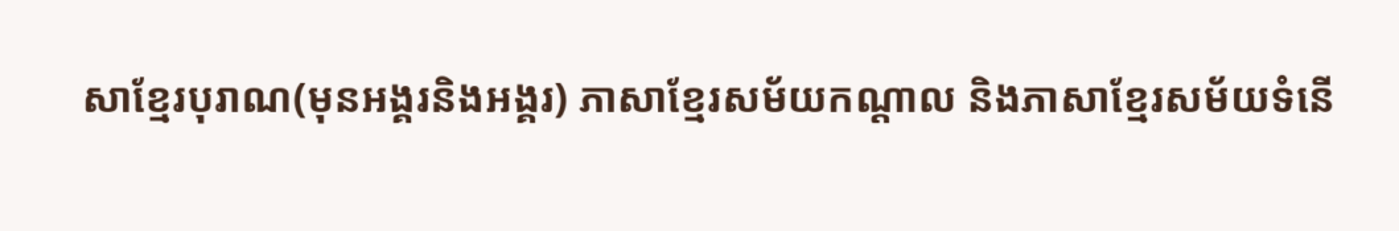សាខ្មែរបុរាណ(មុនអង្គរនិងអង្គរ) ភាសាខ្មែរសម័យកណ្ដាល និងភាសាខ្មែរសម័យទំនើ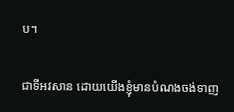ប។

ជាទីអវសាន ដោយយើងខ្ញុំមានបំណងចង់ទាញ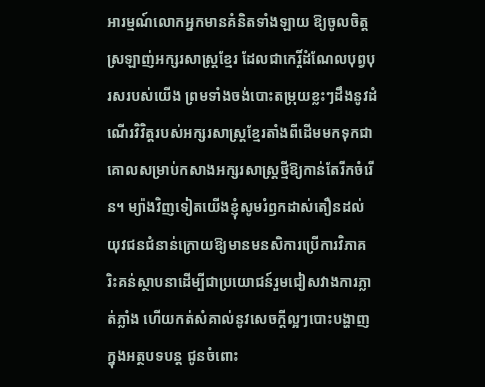អារម្មណ៍លោកអ្នកមានគំនិតទាំងឡាយ ឱ្យចូលចិត្តស្រឡាញ់អក្សរសាស្ត្រខ្មែរ ដែលជាកេរ្តិ៍ដំណែលបុព្វបុរសរបស់យើង ព្រមទាំងចង់បោះតម្រុយខ្លះៗដឹងនូវដំណើរវិវិត្តរបស់អក្សរសាស្ត្រខ្មែរតាំងពីដើមមកទុកជាគោលសម្រាប់កសាងអក្សរសាស្ត្រថ្មីឱ្យកាន់តែរីកចំរើន។ ម្យ៉ាងវិញទៀតយើងខ្ញុំសូមរំឭកដាស់តឿនដល់យុវជនជំនាន់ក្រោយឱ្យមានមនសិការប្រើការវិភាគ រិះគន់ស្ថាបនាដើម្បីជាប្រយោជន៍រួមជៀសវាងការភ្លាត់ភ្លាំង ហើយកត់សំគាល់នូវសេចក្ដីល្អៗបោះបង្ហាញក្នុងអត្ថបទបន្ត ជូនចំពោះ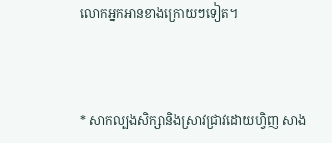លោកអ្នកអានខាងក្រោយៗទៀត។



* សាកល្បងសិក្សានិងស្រាវជ្រាវដោយហ្វិញ សាង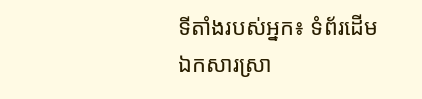ទីតាំងរបស់អ្នក៖ ទំព័រដើម ឯកសារស្រា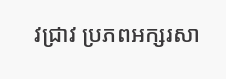វជ្រាវ ប្រភពអក្សរសា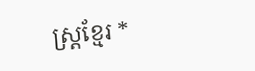ស្ត្រខ្មែរ *